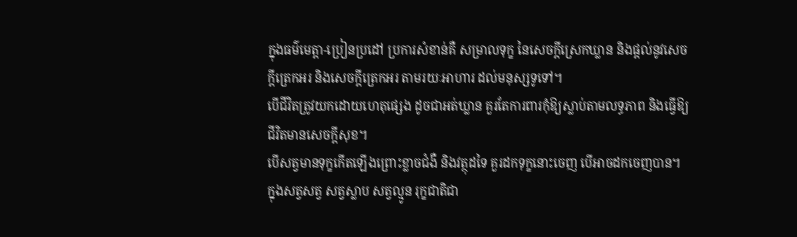ក្នុងធម៌មេត្តា-ប្រៀនប្រដៅ ប្រការសំខាន់គឺ សម្រាលទុក្ខ នៃសេចក្តីស្រេកឃ្លាន និងផ្តល់នូវសេចក្តីត្រេកអរ និងសេចក្តីត្រេកអរ តាមរយៈអាហារ ដល់មនុស្សទូទៅ។
បើជីវិតត្រូវយកដោយហេតុផ្សេង ដូចជាអត់ឃ្លាន គួរតែការពារកុំឱ្យស្លាប់តាមលទ្ធភាព និងធ្វើឱ្យជីវិតមានសេចក្តីសុខ។
បើសត្វមានទុក្ខកើតឡើងព្រោះខ្លាចជំងឺ និងវត្ថុដទៃ គួរដកទុក្ខនោះចេញ បើអាចដកចេញបាន។
ក្នុងសត្វសត្វ សត្វស្លាប សត្វល្មូន រុក្ខជាតិជា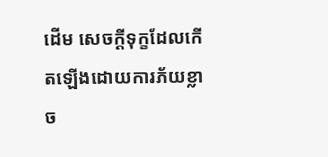ដើម សេចក្តីទុក្ខដែលកើតឡើងដោយការភ័យខ្លាច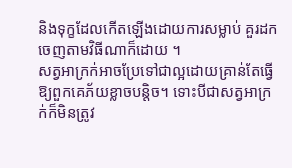និងទុក្ខដែលកើតឡើងដោយការសម្លាប់ គួរដកចេញតាមវិធីណាក៏ដោយ ។
សត្វអាក្រក់អាចប្រែទៅជាល្អដោយគ្រាន់តែធ្វើឱ្យពួកគេភ័យខ្លាចបន្តិច។ ទោះបីជាសត្វអាក្រក់ក៏មិនត្រូវ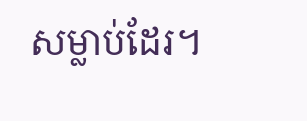សម្លាប់ដែរ។